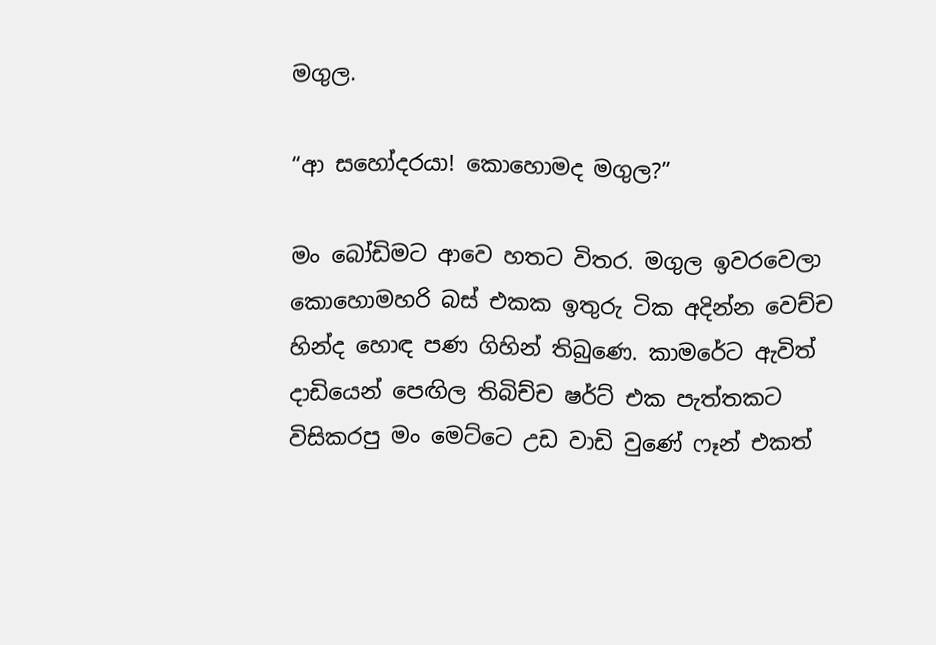මගුල.

“ආ සහෝදරයා! කොහොමද මගුල?”

මං බෝඩිමට ආවෙ හතට විතර. මගුල ඉවරවෙලා කොහොමහරි බස් එකක ඉතුරු ටික අදින්න වෙච්ච හින්ද හොඳ පණ ගිහින් තිබුණෙ. කාමරේට ඇවිත් දාඩියෙන් පෙඟිල තිබිච්ච ෂර්ට් එක පැත්තකට විසිකරපු මං මෙට්ටෙ උඩ වාඩි වුණේ ෆෑන් එකත්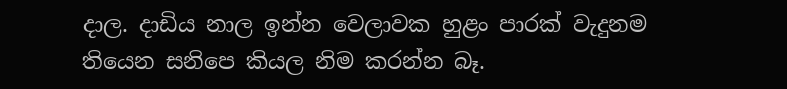දාල. දාඩිය නාල ඉන්න වෙලාවක හුළං පාරක් වැදුනම තියෙන සනිපෙ කියල නිම කරන්න බෑ.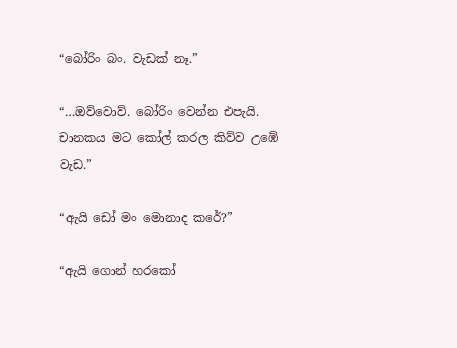“බෝරිං බං. වැඩක් නෑ.”

“…ඔව්වොව්. බෝරිං වෙන්න එපැයි. චානකය මට කෝල් කරල කිව්ව උඹේ වැඩ.”

“ඇයි ඩෝ මං මොනාද කරේ?”

“ඇයි ගොන් හරකෝ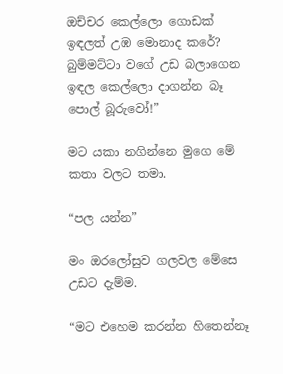ඔච්චර කෙල්ලො ගොඩක් ඉඳලත් උඹ මොනාද කරේ? බුම්මට්ටා වගේ උඩ බලාගෙන ඉඳල කෙල්ලො දාගන්න බෑ පොල් බූරුවෝ!”

මට යකා නගින්නෙ මුගෙ මේ කතා වලට තමා.

“පල යන්න”

මං ඔරලෝසුව ගලවල මේසෙ උඩට දැම්ම.

“මට එහෙම කරන්න හිතෙන්නෑ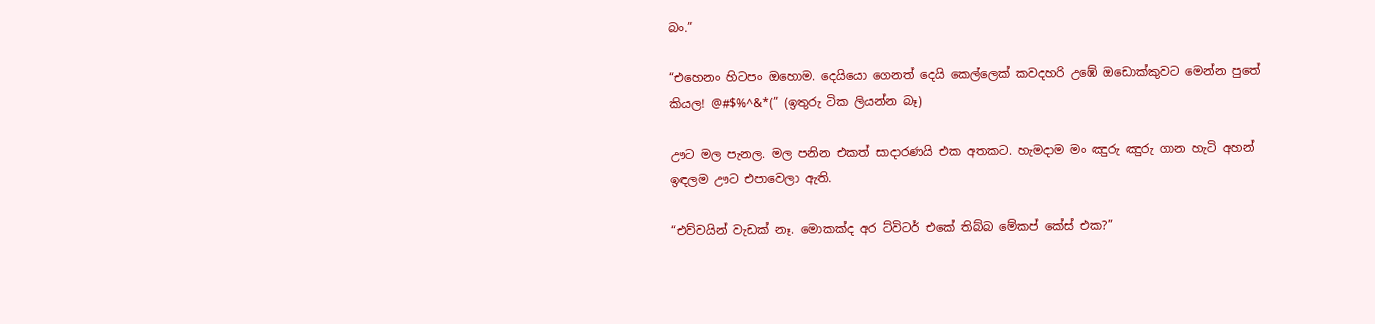බං.”

“එහෙනං හිටපං ඔහොම. දෙයියො ගෙනත් දෙයි කෙල්ලෙක් කවදහරි උඹේ ඔඩොක්කුවට මෙන්න පුතේ කියල! @#$%^&*(” (ඉතුරු ටික ලියන්න බෑ)

ඌට මල පැනල. මල පනින එකත් සාදාරණයි එක අතකට. හැමදාම මං ඤුරු ඤුරු ගාන හැටි අහන් ඉඳලම ඌට එපාවෙලා ඇති.

“එව්වයින් වැඩක් නෑ. මොකක්ද අර ට්විටර් එකේ තිබ්බ මේකප් කේස් එක?”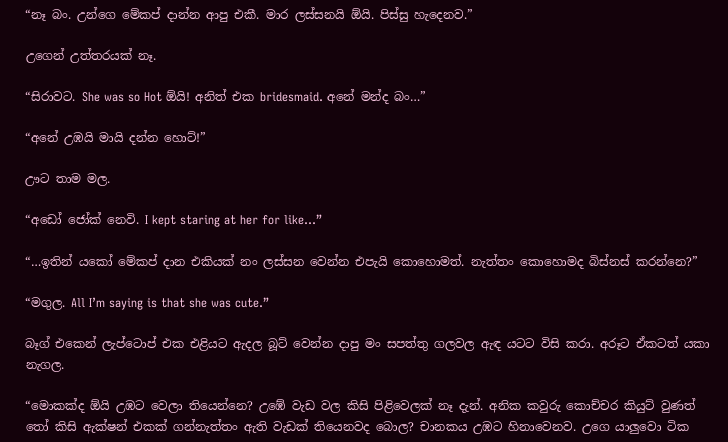“නෑ බං. උන්ගෙ මේකප් දාන්න ආපු එකී. මාර ලස්සනයි ඕයි. පිස්සු හැදෙනව.”

උගෙන් උත්තරයක් නෑ.

“සිරාවට. She was so Hot ඕයි! අනිත් එක bridesmaid. අනේ මන්ද බං…”

“අනේ උඹයි මායි දන්න හොට්!”

ඌට තාම මල.

“අඩෝ ජෝක් නෙවි. I kept staring at her for like…”

“…ඉතින් යකෝ මේකප් දාන එකියක් නං ලස්සන වෙන්න එපැයි කොහොමත්. නැත්තං කොහොමද බිස්නස් කරන්නෙ?”

“මගුල. All I’m saying is that she was cute.”

බෑග් එකෙන් ලැප්ටොප් එක එළියට ඇදල බූට් වෙන්න දාපු මං සපත්තු ගලවල ඇඳ යටට විසි කරා. අරූට ඒකටත් යකා නැගල.

“මොකක්ද ඕයි උඹට වෙලා තියෙන්නෙ? උඹේ වැඩ වල කිසි පිළිවෙලක් නෑ දැන්. අනික කවුරු කොච්චර කියුට් වුණත් තෝ කිසි ඇක්ෂන් එකක් ගන්නැත්තං ඇති වැඩක් තියෙනවද බොල? චානකය උඹට හිනාවෙනව. උගෙ යාලුවො ටික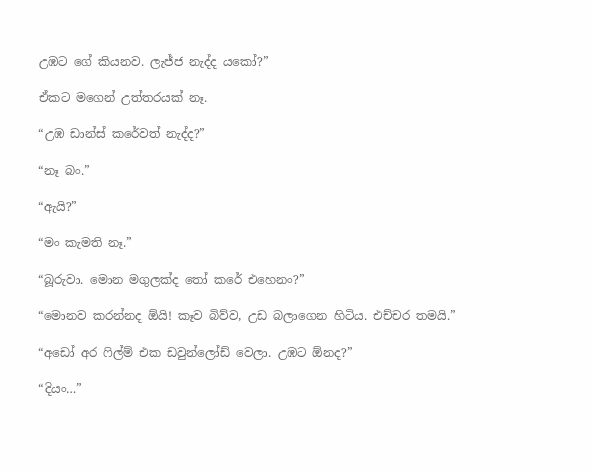උඹට ගේ කියනව. ලැජ්ජ නැද්ද යකෝ?”

ඒකට මගෙන් උත්තරයක් නෑ.

“උඹ ඩාන්ස් කරේවත් නැද්ද?”

“නෑ බං.”

“ඇයි?”

“මං කැමති නෑ.”

“බූරුවා. මොන මගුලක්ද තෝ කරේ එහෙනං?”

“මොනව කරන්නද ඕයි! කෑව බිව්ව, උඩ බලාගෙන හිටිය. එච්චර තමයි.”

“අඩෝ අර ෆිල්ම් එක ඩවුන්ලෝඩ් වෙලා. උඹට ඕනද?”

“දියං…”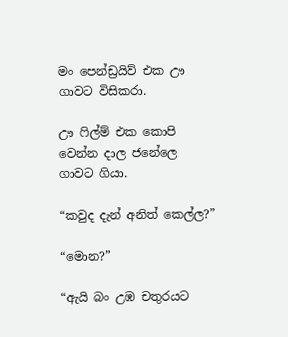මං පෙන්ඩ්‍රයිව් එක ඌ ගාවට විසිකරා.

ඌ ෆිල්ම් එක කොපි වෙන්න දාල ජනේලෙ ගාවට ගියා.

“කවුද දැන් අනිත් කෙල්ල?”

“මොන?”

“ඇයි බං උඹ චතුරයට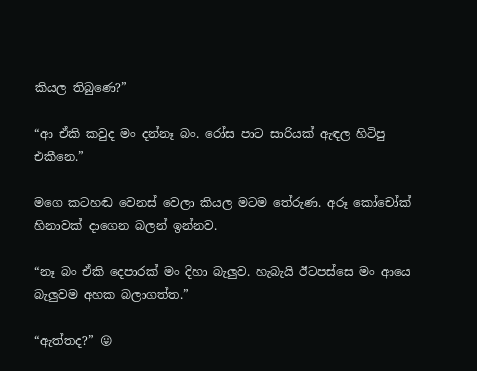කියල තිබුණෙ?”

“ආ ඒකි කවුද මං දන්නෑ බං. රෝස පාට සාරියක් ඇඳල හිටිපු එකීනෙ.”

මගෙ කටහඬ වෙනස් වෙලා කියල මටම තේරුණ. අරූ කෝචෝක් හිනාවක් දාගෙන බලන් ඉන්නව.

“නෑ බං ඒකි දෙපාරක් මං දිහා බැලුව. හැබැයි ඊටපස්සෙ මං ආයෙ බැලුවම අහක බලාගත්ත.”

“ඇත්තද?” 😛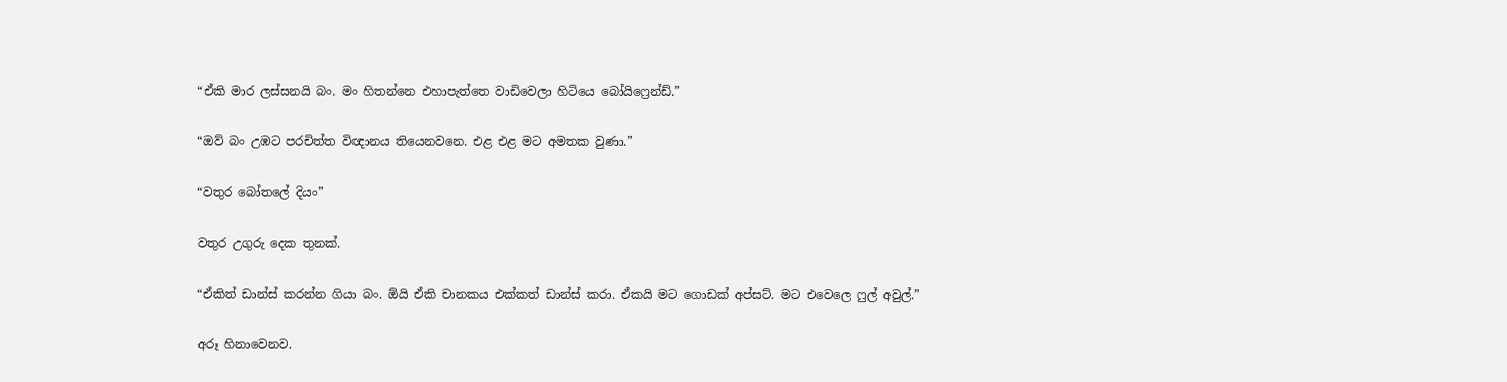“ඒකි මාර ලස්සනයි බං. මං හිතන්නෙ එහාපැත්තෙ වාඩිවෙලා හිටියෙ බෝයිෆ්‍රෙන්ඩ්.”

“ඔව් බං උඹට පරචිත්ත විඥානය තියෙනවනෙ. එළ එළ මට අමතක වුණා.”

“වතුර බෝතලේ දියං”

වතුර උගුරු දෙක තුනක්.

“ඒකිත් ඩාන්ස් කරන්න ගියා බං. ඕයි ඒකි චානකය එක්කත් ඩාන්ස් කරා. ඒකයි මට ගොඩක් අප්සට්. මට එවෙලෙ ෆුල් අවුල්.”

අරූ හිනාවෙනව.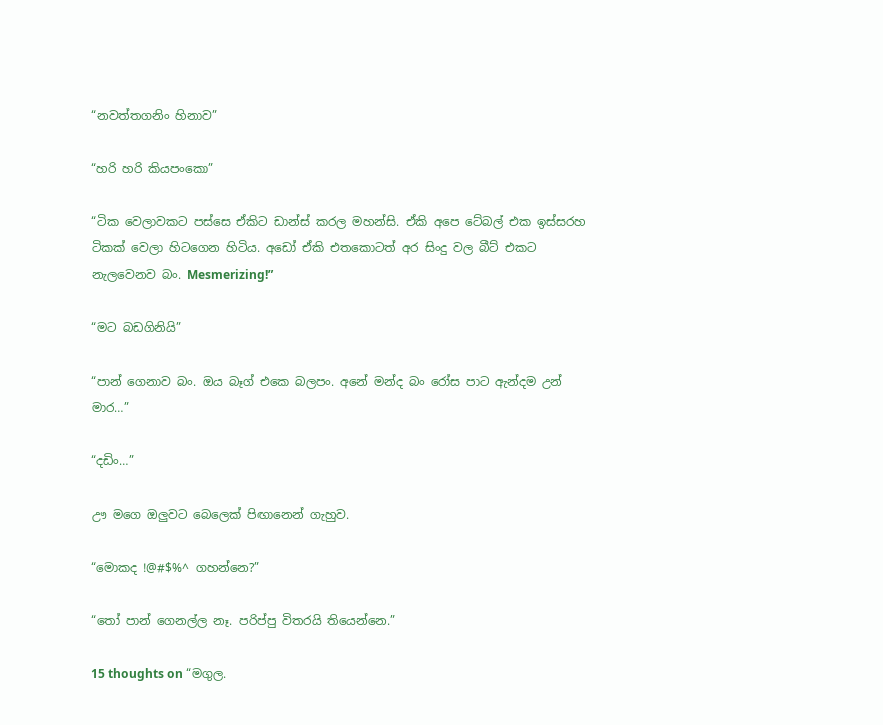“නවත්තගනිං හිනාව”

“හරි හරි කියපංකො”

“ටික වෙලාවකට පස්සෙ ඒකිට ඩාන්ස් කරල මහන්සි. ඒකි අපෙ ටේබල් එක ඉස්සරහ ටිකක් වෙලා හිටගෙන හිටිය. අඩෝ ඒකි එතකොටත් අර සිංදු වල බීට් එකට නැලවෙනව බං. Mesmerizing!”

“මට බඩගිනියි”

“පාන් ගෙනාව බං. ඔය බෑග් එකෙ බලපං. අනේ මන්ද බං රෝස පාට ඇන්දම උන් මාර…”

“දඩිං…”

ඌ මගෙ ඔලුවට බෙලෙක් පිඟානෙන් ගැහුව.

“මොකද !@#$%^ ගහන්නෙ?”

“තෝ පාන් ගෙනල්ල නෑ. පරිප්පු විතරයි තියෙන්නෙ.”

15 thoughts on “මගුල.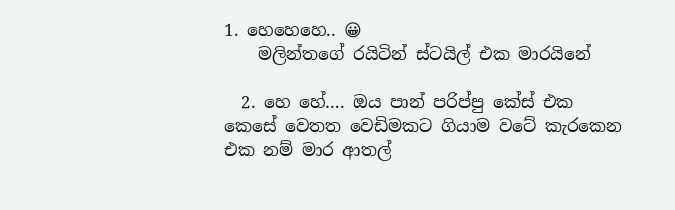1. හෙහෙහෙ.. 😀
    මලින්තගේ රයිටින් ස්ටයිල් එක මාරයිනේ

  2. හෙ හේ…. ඔය පාන් පරිප්පු කේස් එක කෙසේ වෙතත වෙඩිමකට ගියාම වටේ කැරකෙන එක නම් මාර ආතල්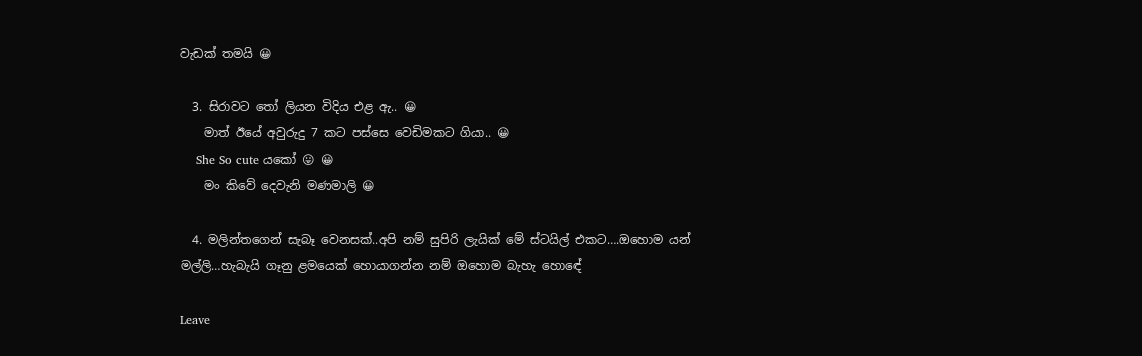වැඩක් තමයි 😀

  3. සිරාවට තෝ ලියන විදිය එළ ඇ.. 😀
    මාත් ඊයේ අවුරුදු 7 කට පස්සෙ වෙඩිමකට ගියා.. 😀
    She So cute යකෝ 😛 😀
    මං කිවේ දෙවැනි මණමාලි 😀

  4. මලින්තගෙන් සැබෑ වෙනසක්..අපි නම් සුපිරි ලැයික් මේ ස්ටයිල් එකට….ඔහොම යන් මල්ලි…හැබැයි ගෑනු ළමයෙක් හොයාගන්න නම් ඔහොම බැහැ හොඳේ

Leave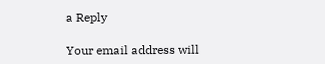a Reply

Your email address will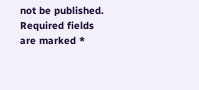not be published. Required fields are marked *